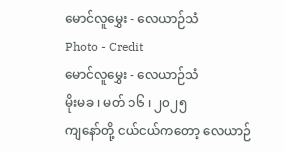မောင်လူမွှေး - လေယာဉ်သံ
Photo - Credit
မောင်လူမွှေး - လေယာဉ်သံ
မိုးမခ ၊ မတ် ၁၆ ၊ ၂၀၂၅
ကျနော်တို့ ငယ်ငယ်ကတော့ လေယာဉ်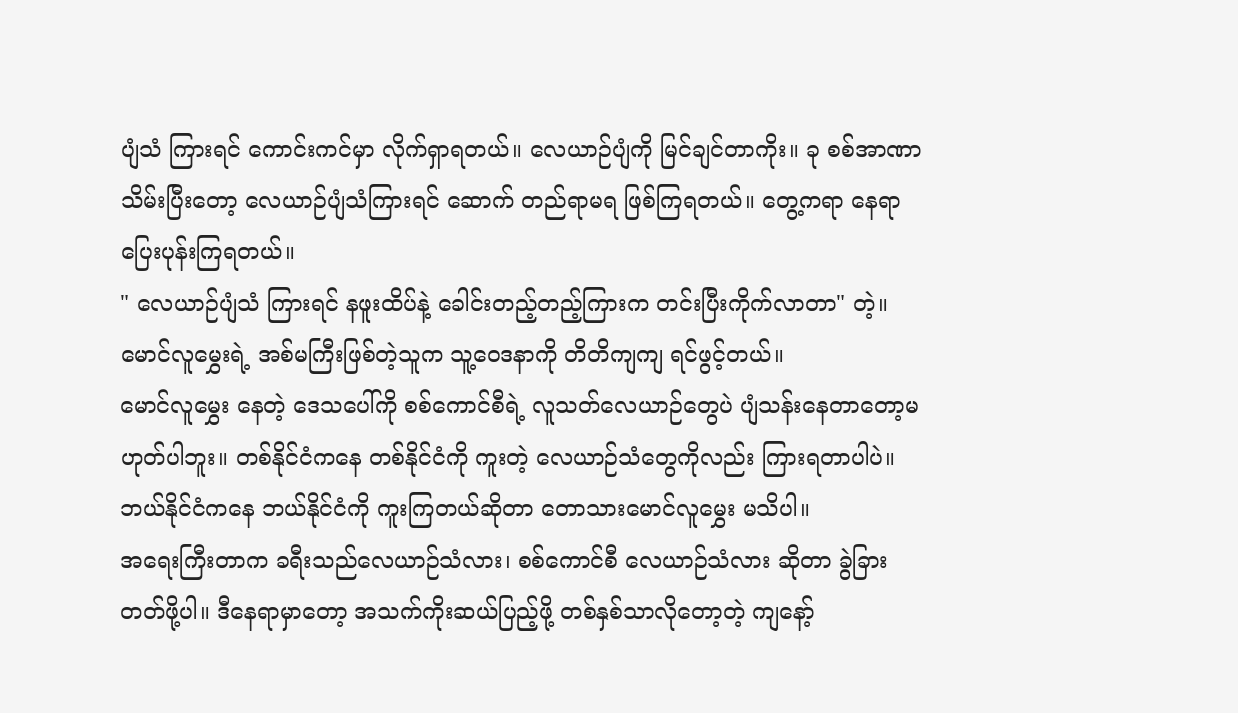ပျံသံ ကြားရင် ကောင်းကင်မှာ လိုက်ရှာရတယ်။ လေယာဉ်ပျံကို မြင်ချင်တာကိုး။ ခု စစ်အာဏာသိမ်းပြီးတော့ လေယာဉ်ပျံသံကြားရင် ဆောက် တည်ရာမရ ဖြစ်ကြရတယ်။ တွေ့ကရာ နေရာပြေးပုန်းကြရတယ်။
" လေယာဉ်ပျံသံ ကြားရင် နဖူးထိပ်နဲ့ ခေါင်းတည့်တည့်ကြားက တင်းပြီးကိုက်လာတာ" တဲ့။ မောင်လူမွှေးရဲ့ အစ်မကြီးဖြစ်တဲ့သူက သူ့ဝေဒနာကို တိတိကျကျ ရင်ဖွင့်တယ်။
မောင်လူမွှေး နေတဲ့ ဒေသပေါ်ကို စစ်ကောင်စီရဲ့ လူသတ်လေယာဉ်တွေပဲ ပျံသန်းနေတာတော့မဟုတ်ပါဘူး။ တစ်နိုင်ငံကနေ တစ်နိုင်ငံကို ကူးတဲ့ လေယာဉ်သံတွေကိုလည်း ကြားရတာပါပဲ။ ဘယ်နိုင်ငံကနေ ဘယ်နိုင်ငံကို ကူးကြတယ်ဆိုတာ တောသားမောင်လူမွှေး မသိပါ။
အရေးကြီးတာက ခရီးသည်လေယာဉ်သံလား၊ စစ်ကောင်စီ လေယာဉ်သံလား ဆိုတာ ခွဲခြားတတ်ဖို့ပါ။ ဒီနေရာမှာတော့ အသက်ကိုးဆယ်ပြည့်ဖို့ တစ်နှစ်သာလိုတော့တဲ့ ကျနော့်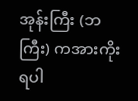အုန်းကြီး (ဘကြီး) ကအားကိုးရပါ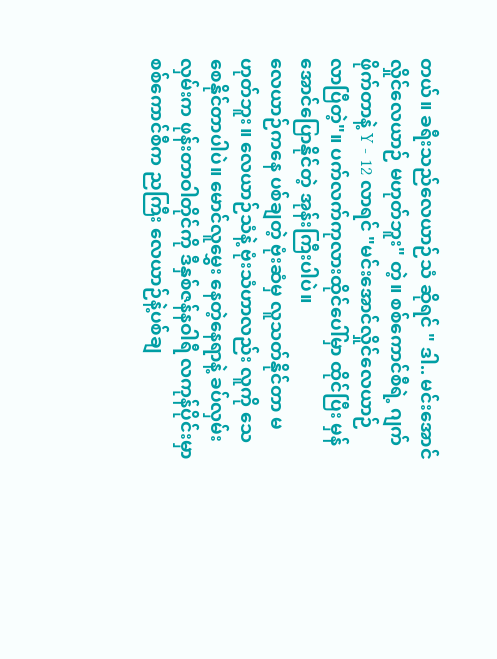တယ်။ ခရီးသည်လေယာဉ်သံ ဆိုရင် " ဒါ.. မင်းအောင်လှိုင်လေယာဉ် မဟုတ်ဘူး" တဲ့။ စစ်ကောင်စီရဲ့ ဂျက်ဖိုက်တာနဲ့ Y - 12 လာရင် "မင်းအောင်လှိုင်လေယာဉ် လာပြီတဲ့"။ ပက်လက်ကုလားထိုင်ပေါ်မှာ ထိုင်ပြီး မှန်အောင်ပြောနိုင်တဲ့ အုန်းကြီးပါပဲ။
လေယာဉ်ကနေ ပစ်ချတဲ့ ဗုံးဆံမှ လူသတ်နိုင်တာ မဟုတ်ဘူး။ လေယာဉ်သံနဲ့ ဗုံးသံဟာလည်း လူကို သေစေနိုင်တာပါပဲ။ မောင်လူမွှေး နေတဲ့နေရာနဲ့ ခပ်လှမ်းလှမ်းက ဖုန်းတာဝါတိုင်ကို ဒီနှစ်ဇန်နဝါရီ လကုန်ပိုင်းမှာ စစ်ကောင်စီက ညကြီး လေယာဉ်နဲ့ပစ်ချ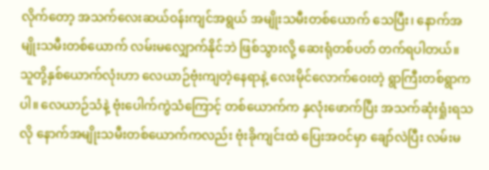လိုက်တော့ အသက်လေးဆယ်ဝန်းကျင်အရွယ် အမျိုးသမီးတစ်ယောက် သေပြီး၊ နောက်အမျိုးသမီးတစ်ယောက် လမ်းမလျှောက်နိုင်ဘဲ ဖြစ်သွားလို့ ဆေးရုံတစ်ပတ် တက်ရပါတယ်။ သူတို့နှစ်ယောက်လုံးဟာ လေယာဉ်ဗုံးကျတဲ့နေရာနဲ့ လေးမိုင်လောက်ဝေးတဲ့ ရွာကြီးတစ်ရွာကပါ။ လေယာဉ်သံနဲ့ ဗုံးပေါက်ကွဲသံကြောင့် တစ်ယောက်က နှလုံးဖောက်ပြီး အသက်ဆုံးရှုံးရသလို နောက်အမျိုးသမီးတစ်ယောက်ကလည်း ဗုံးခိုကျင်းထဲ ပြေးအဝင်မှာ ချော်လဲပြီး လမ်းမ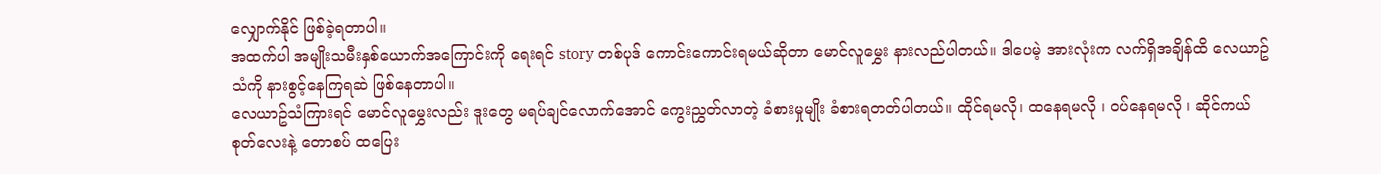လျှောက်နိုင် ဖြစ်ခဲ့ရတာပါ။
အထက်ပါ အမျိုးသမီးနှစ်ယောက်အကြောင်းကို ရေးရင် story တစ်ပုဒ် ကောင်းကောင်းရမယ်ဆိုတာ မောင်လူမွှေး နားလည်ပါတယ်။ ဒါပေမဲ့ အားလုံးက လက်ရှိအချိန်ထိ လေယာဥ်သံကို နားစွင့်နေကြရဆဲ ဖြစ်နေတာပါ။
လေယာဥ်သံကြားရင် မောင်လူမွှေးလည်း ဒူးတွေ မရပ်ချင်လောက်အောင် ကွေးညွှတ်လာတဲ့ ခံစားမှုမျိုး ခံစားရတတ်ပါတယ်။ ထိုင်ရမလို၊ ထနေရမလို ၊ ဝပ်နေရမလို ၊ ဆိုင်ကယ်စုတ်လေးနဲ့ တောစပ် ထပြေး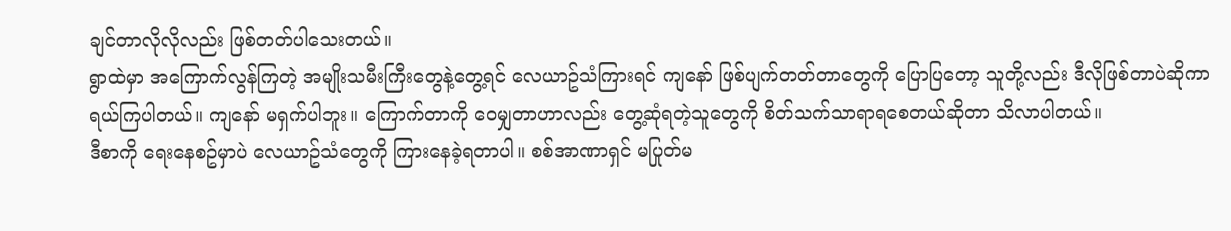ချင်တာလိုလိုလည်း ဖြစ်တတ်ပါသေးတယ်။
ရွာထဲမှာ အကြောက်လွန်ကြတဲ့ အမျိုးသမီးကြီးတွေနဲ့တွေ့ရင် လေယာဥ်သံကြားရင် ကျနော် ဖြစ်ပျက်တတ်တာတွေကို ပြောပြတော့ သူတို့လည်း ဒီလိုဖြစ်တာပဲဆိုကာ ရယ်ကြပါတယ်။ ကျနော် မရှက်ပါဘူး။ ကြောက်တာကို ဝေမျှတာဟာလည်း တွေ့ဆုံရတဲ့သူတွေကို စိတ်သက်သာရာရစေတယ်ဆိုတာ သိလာပါတယ်။
ဒီစာကို ရေးနေစဥ်မှာပဲ လေယာဥ်သံတွေကို ကြားနေခဲ့ရတာပါ။ စစ်အာဏာရှင် မပြုတ်မ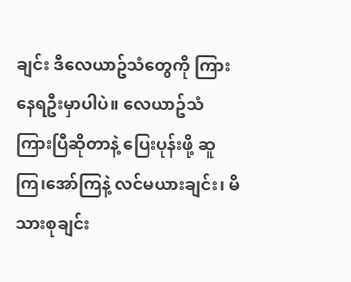ချင်း ဒီလေယာဥ်သံတွေကို ကြားနေရဦးမှာပါပဲ။ လေယာဥ်သံ ကြားပြီဆိုတာနဲ့ ပြေးပုန်းဖို့ ဆူကြ၊အော်ကြနဲ့ လင်မယားချင်း၊ မိသားစုချင်း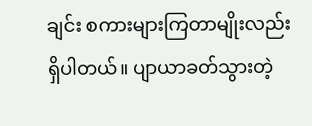ချင်း စကားများကြတာမျိုးလည်း ရှိပါတယ်။ ပျာယာခတ်သွားတဲ့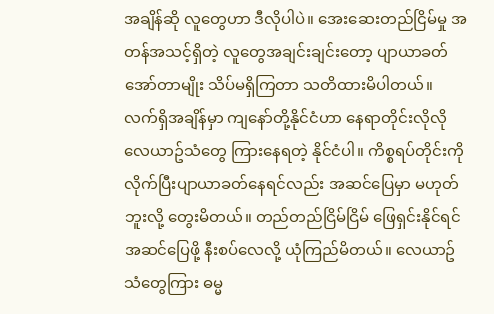အချိန်ဆို လူတွေဟာ ဒီလိုပါပဲ။ အေးဆေးတည်ငြိမ်မှု အတန်အသင့်ရှိတဲ့ လူတွေအချင်းချင်းတော့ ပျာယာခတ် အော်တာမျိုး သိပ်မရှိကြတာ သတိထားမိပါတယ်။
လက်ရှိအချိန်မှာ ကျနော်တို့နိုင်ငံဟာ နေရာတိုင်းလိုလို လေယာဥ်သံတွေ ကြားနေရတဲ့ နိုင်ငံပါ။ ကိစ္စရပ်တိုင်းကို လိုက်ပြီးပျာယာခတ်နေရင်လည်း အဆင်ပြေမှာ မဟုတ်ဘူးလို့ တွေးမိတယ်။ တည်တည်ငြိမ်ငြိမ် ဖြေရှင်းနိုင်ရင် အဆင်ပြေဖို့ နီးစပ်လေလို့ ယုံကြည်မိတယ်။ လေယာဥ်သံတွေကြား ဓမ္မ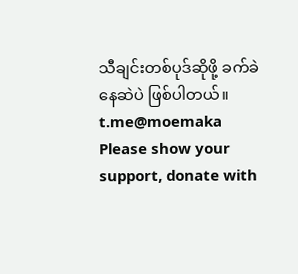သီချင်းတစ်ပုဒ်ဆိုဖို့ ခက်ခဲနေဆဲပဲ ဖြစ်ပါတယ်။
t.me@moemaka
Please show your support, donate with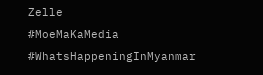Zelle
#MoeMaKaMedia
#WhatsHappeningInMyanmar